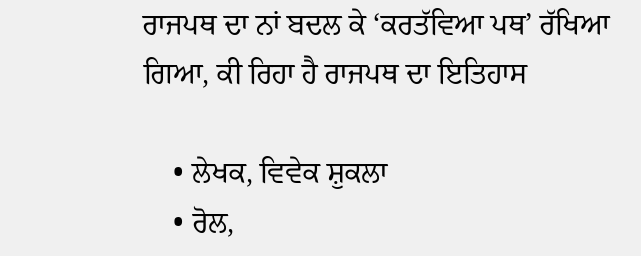ਰਾਜਪਥ ਦਾ ਨਾਂ ਬਦਲ ਕੇ ‘ਕਰਤੱਵਿਆ ਪਥ’ ਰੱਖਿਆ ਗਿਆ, ਕੀ ਰਿਹਾ ਹੈ ਰਾਜਪਥ ਦਾ ਇਤਿਹਾਸ

    • ਲੇਖਕ, ਵਿਵੇਕ ਸ਼ੁਕਲਾ
    • ਰੋਲ,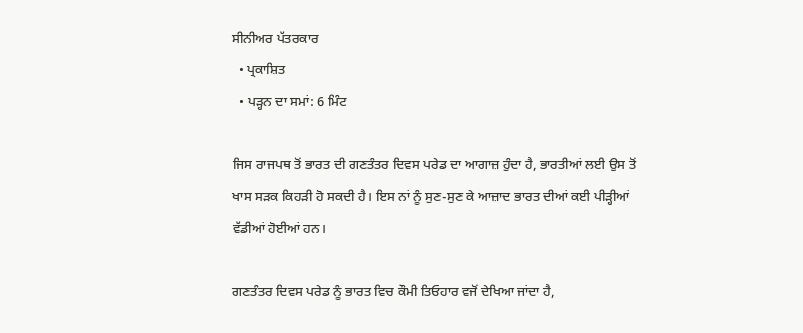ਸੀਨੀਅਰ ਪੱਤਰਕਾਰ
  • ਪ੍ਰਕਾਸ਼ਿਤ
  • ਪੜ੍ਹਨ ਦਾ ਸਮਾਂ: 6 ਮਿੰਟ

ਜਿਸ ਰਾਜਪਥ ਤੋਂ ਭਾਰਤ ਦੀ ਗਣਤੰਤਰ ਦਿਵਸ ਪਰੇਡ ਦਾ ਆਗਾਜ਼ ਹੁੰਦਾ ਹੈ, ਭਾਰਤੀਆਂ ਲਈ ਉਸ ਤੋਂ ਖਾਸ ਸੜਕ ਕਿਹੜੀ ਹੋ ਸਕਦੀ ਹੈ। ਇਸ ਨਾਂ ਨੂੰ ਸੁਣ-ਸੁਣ ਕੇ ਆਜ਼ਾਦ ਭਾਰਤ ਦੀਆਂ ਕਈ ਪੀੜ੍ਹੀਆਂ ਵੱਡੀਆਂ ਹੋਈਆਂ ਹਨ।

ਗਣਤੰਤਰ ਦਿਵਸ ਪਰੇਡ ਨੂੰ ਭਾਰਤ ਵਿਚ ਕੌਮੀ ਤਿਓਹਾਰ ਵਜੋਂ ਦੇਖਿਆ ਜਾਂਦਾ ਹੈ,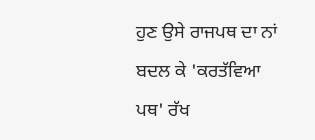ਹੁਣ ਉਸੇ ਰਾਜਪਥ ਦਾ ਨਾਂ ਬਦਲ ਕੇ 'ਕਰਤੱਵਿਆ ਪਥ' ਰੱਖ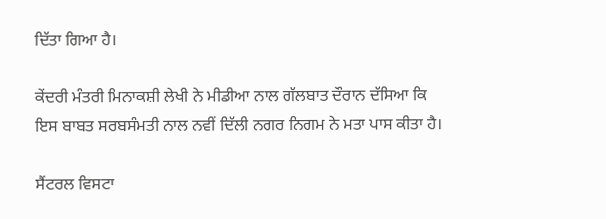ਦਿੱਤਾ ਗਿਆ ਹੈ।

ਕੇਂਦਰੀ ਮੰਤਰੀ ਮਿਨਾਕਸ਼ੀ ਲੇਖੀ ਨੇ ਮੀਡੀਆ ਨਾਲ ਗੱਲਬਾਤ ਦੌਰਾਨ ਦੱਸਿਆ ਕਿ ਇਸ ਬਾਬਤ ਸਰਬਸੰਮਤੀ ਨਾਲ ਨਵੀਂ ਦਿੱਲੀ ਨਗਰ ਨਿਗਮ ਨੇ ਮਤਾ ਪਾਸ ਕੀਤਾ ਹੈ।

ਸੈਂਟਰਲ ਵਿਸਟਾ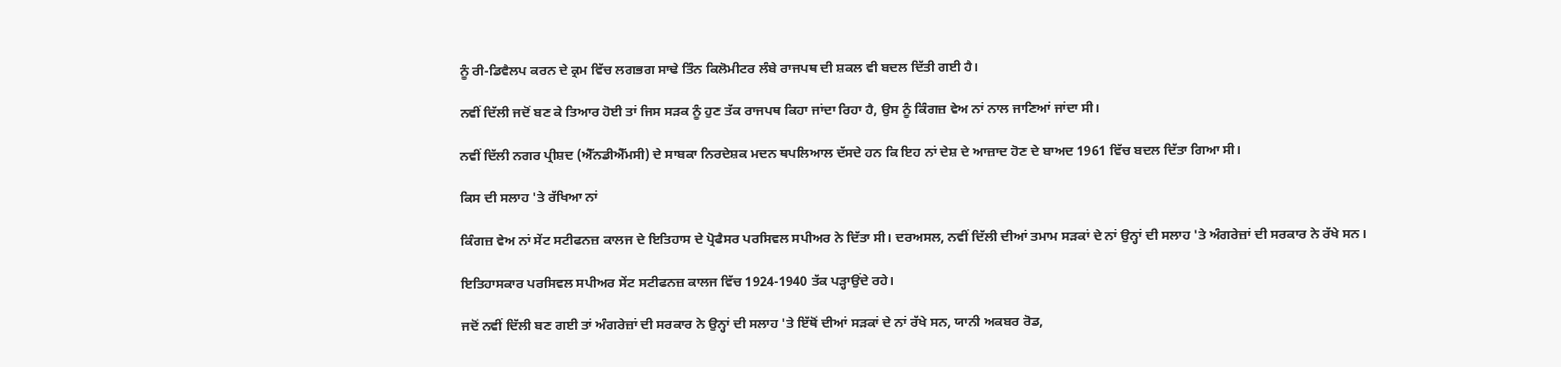ਨੂੰ ਰੀ-ਡਿਵੈਲਪ ਕਰਨ ਦੇ ਕ੍ਰਮ ਵਿੱਚ ਲਗਭਗ ਸਾਢੇ ਤਿੰਨ ਕਿਲੋਮੀਟਰ ਲੰਬੇ ਰਾਜਪਥ ਦੀ ਸ਼ਕਲ ਵੀ ਬਦਲ ਦਿੱਤੀ ਗਈ ਹੈ।

ਨਵੀਂ ਦਿੱਲੀ ਜਦੋਂ ਬਣ ਕੇ ਤਿਆਰ ਹੋਈ ਤਾਂ ਜਿਸ ਸੜਕ ਨੂੰ ਹੁਣ ਤੱਕ ਰਾਜਪਥ ਕਿਹਾ ਜਾਂਦਾ ਰਿਹਾ ਹੈ, ਉਸ ਨੂੰ ਕਿੰਗਜ਼ ਵੇਅ ਨਾਂ ਨਾਲ ਜਾਣਿਆਂ ਜਾਂਦਾ ਸੀ।

ਨਵੀਂ ਦਿੱਲੀ ਨਗਰ ਪ੍ਰੀਸ਼ਦ (ਐੱਨਡੀਐੱਮਸੀ) ਦੇ ਸਾਬਕਾ ਨਿਰਦੇਸ਼ਕ ਮਦਨ ਥਪਲਿਆਲ ਦੱਸਦੇ ਹਨ ਕਿ ਇਹ ਨਾਂ ਦੇਸ਼ ਦੇ ਆਜ਼ਾਦ ਹੋਣ ਦੇ ਬਾਅਦ 1961 ਵਿੱਚ ਬਦਲ ਦਿੱਤਾ ਗਿਆ ਸੀ।

ਕਿਸ ਦੀ ਸਲਾਹ 'ਤੇ ਰੱਖਿਆ ਨਾਂ

ਕਿੰਗਜ਼ ਵੇਅ ਨਾਂ ਸੇਂਟ ਸਟੀਫਨਜ਼ ਕਾਲਜ ਦੇ ਇਤਿਹਾਸ ਦੇ ਪ੍ਰੋਫੈਸਰ ਪਰਸਿਵਲ ਸਪੀਅਰ ਨੇ ਦਿੱਤਾ ਸੀ। ਦਰਅਸਲ, ਨਵੀਂ ਦਿੱਲੀ ਦੀਆਂ ਤਮਾਮ ਸੜਕਾਂ ਦੇ ਨਾਂ ਉਨ੍ਹਾਂ ਦੀ ਸਲਾਹ 'ਤੇ ਅੰਗਰੇਜ਼ਾਂ ਦੀ ਸਰਕਾਰ ਨੇ ਰੱਖੇ ਸਨ।

ਇਤਿਹਾਸਕਾਰ ਪਰਸਿਵਲ ਸਪੀਅਰ ਸੇਂਟ ਸਟੀਫਨਜ਼ ਕਾਲਜ ਵਿੱਚ 1924-1940 ਤੱਕ ਪੜ੍ਹਾਉਂਦੇ ਰਹੇ।

ਜਦੋਂ ਨਵੀਂ ਦਿੱਲੀ ਬਣ ਗਈ ਤਾਂ ਅੰਗਰੇਜ਼ਾਂ ਦੀ ਸਰਕਾਰ ਨੇ ਉਨ੍ਹਾਂ ਦੀ ਸਲਾਹ 'ਤੇ ਇੱਥੋਂ ਦੀਆਂ ਸੜਕਾਂ ਦੇ ਨਾਂ ਰੱਖੇ ਸਨ, ਯਾਨੀ ਅਕਬਰ ਰੋਡ,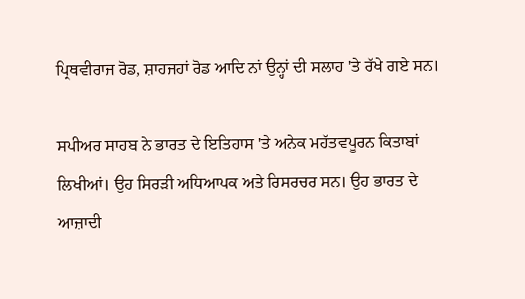ਪ੍ਰਿਥਵੀਰਾਜ ਰੋਡ, ਸ਼ਾਹਜਹਾਂ ਰੋਡ ਆਦਿ ਨਾਂ ਉਨ੍ਹਾਂ ਦੀ ਸਲਾਹ 'ਤੇ ਰੱਖੇ ਗਏ ਸਨ।

ਸਪੀਅਰ ਸਾਹਬ ਨੇ ਭਾਰਤ ਦੇ ਇਤਿਹਾਸ 'ਤੇ ਅਨੇਕ ਮਹੱਤਵਪੂਰਨ ਕਿਤਾਬਾਂ ਲਿਖੀਆਂ। ਉਹ ਸਿਰੜੀ ਅਧਿਆਪਕ ਅਤੇ ਰਿਸਰਚਰ ਸਨ। ਉਹ ਭਾਰਤ ਦੇ ਆਜ਼ਾਦੀ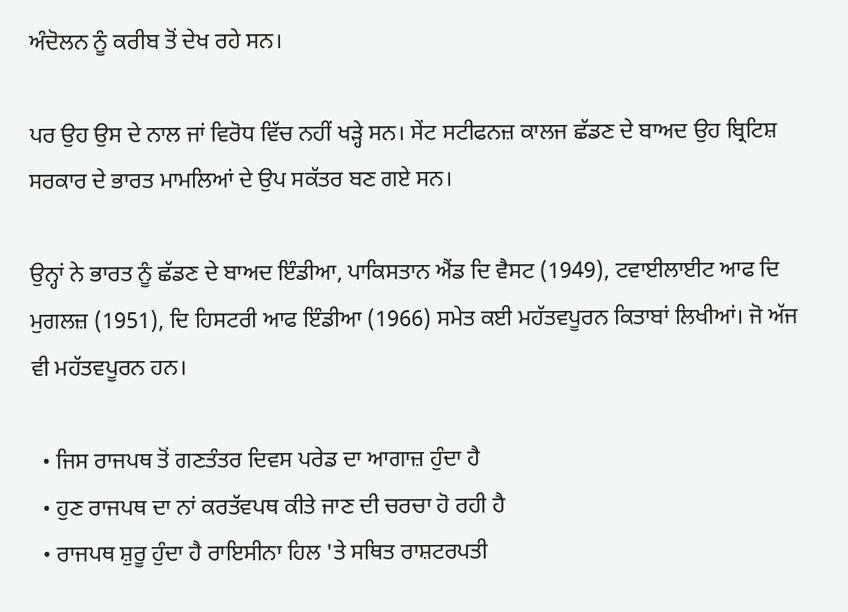ਅੰਦੋਲਨ ਨੂੰ ਕਰੀਬ ਤੋਂ ਦੇਖ ਰਹੇ ਸਨ।

ਪਰ ਉਹ ਉਸ ਦੇ ਨਾਲ ਜਾਂ ਵਿਰੋਧ ਵਿੱਚ ਨਹੀਂ ਖੜ੍ਹੇ ਸਨ। ਸੇਂਟ ਸਟੀਫਨਜ਼ ਕਾਲਜ ਛੱਡਣ ਦੇ ਬਾਅਦ ਉਹ ਬ੍ਰਿਟਿਸ਼ ਸਰਕਾਰ ਦੇ ਭਾਰਤ ਮਾਮਲਿਆਂ ਦੇ ਉਪ ਸਕੱਤਰ ਬਣ ਗਏ ਸਨ।

ਉਨ੍ਹਾਂ ਨੇ ਭਾਰਤ ਨੂੰ ਛੱਡਣ ਦੇ ਬਾਅਦ ਇੰਡੀਆ, ਪਾਕਿਸਤਾਨ ਐਂਡ ਦਿ ਵੈਸਟ (1949), ਟਵਾਈਲਾਈਟ ਆਫ ਦਿ ਮੁਗਲਜ਼ (1951), ਦਿ ਹਿਸਟਰੀ ਆਫ ਇੰਡੀਆ (1966) ਸਮੇਤ ਕਈ ਮਹੱਤਵਪੂਰਨ ਕਿਤਾਬਾਂ ਲਿਖੀਆਂ। ਜੋ ਅੱਜ ਵੀ ਮਹੱਤਵਪੂਰਨ ਹਨ।

  • ਜਿਸ ਰਾਜਪਥ ਤੋਂ ਗਣਤੰਤਰ ਦਿਵਸ ਪਰੇਡ ਦਾ ਆਗਾਜ਼ ਹੁੰਦਾ ਹੈ
  • ਹੁਣ ਰਾਜਪਥ ਦਾ ਨਾਂ ਕਰਤੱਵਪਥ ਕੀਤੇ ਜਾਣ ਦੀ ਚਰਚਾ ਹੋ ਰਹੀ ਹੈ
  • ਰਾਜਪਥ ਸ਼ੁਰੂ ਹੁੰਦਾ ਹੈ ਰਾਇਸੀਨਾ ਹਿਲ 'ਤੇ ਸਥਿਤ ਰਾਸ਼ਟਰਪਤੀ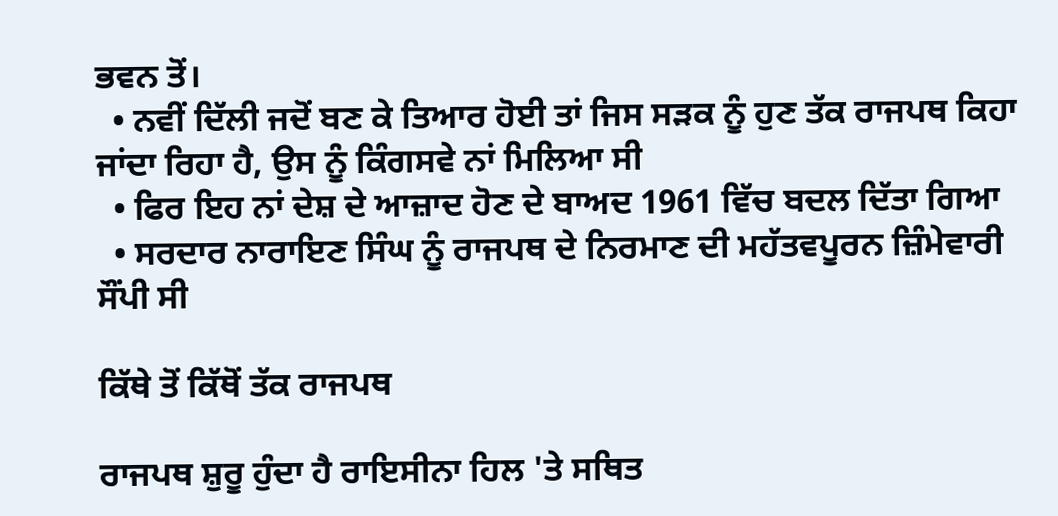ਭਵਨ ਤੋਂ।
  • ਨਵੀਂ ਦਿੱਲੀ ਜਦੋਂ ਬਣ ਕੇ ਤਿਆਰ ਹੋਈ ਤਾਂ ਜਿਸ ਸੜਕ ਨੂੰ ਹੁਣ ਤੱਕ ਰਾਜਪਥ ਕਿਹਾ ਜਾਂਦਾ ਰਿਹਾ ਹੈ, ਉਸ ਨੂੰ ਕਿੰਗਸਵੇ ਨਾਂ ਮਿਲਿਆ ਸੀ
  • ਫਿਰ ਇਹ ਨਾਂ ਦੇਸ਼ ਦੇ ਆਜ਼ਾਦ ਹੋਣ ਦੇ ਬਾਅਦ 1961 ਵਿੱਚ ਬਦਲ ਦਿੱਤਾ ਗਿਆ
  • ਸਰਦਾਰ ਨਾਰਾਇਣ ਸਿੰਘ ਨੂੰ ਰਾਜਪਥ ਦੇ ਨਿਰਮਾਣ ਦੀ ਮਹੱਤਵਪੂਰਨ ਜ਼ਿੰਮੇਵਾਰੀ ਸੌਂਪੀ ਸੀ

ਕਿੱਥੇ ਤੋਂ ਕਿੱਥੋਂ ਤੱਕ ਰਾਜਪਥ

ਰਾਜਪਥ ਸ਼ੁਰੂ ਹੁੰਦਾ ਹੈ ਰਾਇਸੀਨਾ ਹਿਲ 'ਤੇ ਸਥਿਤ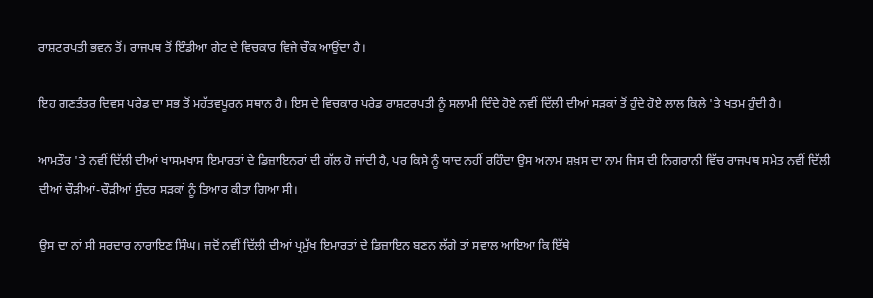ਰਾਸ਼ਟਰਪਤੀ ਭਵਨ ਤੋਂ। ਰਾਜਪਥ ਤੋਂ ਇੰਡੀਆ ਗੇਟ ਦੇ ਵਿਚਕਾਰ ਵਿਜੇ ਚੌਕ ਆਉਂਦਾ ਹੈ।

ਇਹ ਗਣਤੰਤਰ ਦਿਵਸ ਪਰੇਡ ਦਾ ਸਭ ਤੋਂ ਮਹੱਤਵਪੂਰਨ ਸਥਾਨ ਹੈ। ਇਸ ਦੇ ਵਿਚਕਾਰ ਪਰੇਡ ਰਾਸ਼ਟਰਪਤੀ ਨੂੰ ਸਲਾਮੀ ਦਿੰਦੇ ਹੋਏ ਨਵੀਂ ਦਿੱਲੀ ਦੀਆਂ ਸੜਕਾਂ ਤੋਂ ਹੁੰਦੇ ਹੋਏ ਲਾਲ ਕਿਲੇ 'ਤੇ ਖਤਮ ਹੁੰਦੀ ਹੈ।

ਆਮਤੌਰ 'ਤੇ ਨਵੀਂ ਦਿੱਲੀ ਦੀਆਂ ਖਾਸਮਖਾਸ ਇਮਾਰਤਾਂ ਦੇ ਡਿਜ਼ਾਇਨਰਾਂ ਦੀ ਗੱਲ ਹੋ ਜਾਂਦੀ ਹੈ, ਪਰ ਕਿਸੇ ਨੂੰ ਯਾਦ ਨਹੀਂ ਰਹਿੰਦਾ ਉਸ ਅਨਾਮ ਸ਼ਖ਼ਸ ਦਾ ਨਾਮ ਜਿਸ ਦੀ ਨਿਗਰਾਨੀ ਵਿੱਚ ਰਾਜਪਥ ਸਮੇਤ ਨਵੀਂ ਦਿੱਲੀ ਦੀਆਂ ਚੌੜੀਆਂ-ਚੌੜੀਆਂ ਸੁੰਦਰ ਸੜਕਾਂ ਨੂੰ ਤਿਆਰ ਕੀਤਾ ਗਿਆ ਸੀ।

ਉਸ ਦਾ ਨਾਂ ਸੀ ਸਰਦਾਰ ਨਾਰਾਇਣ ਸਿੰਘ। ਜਦੋਂ ਨਵੀਂ ਦਿੱਲੀ ਦੀਆਂ ਪ੍ਰਮੁੱਖ ਇਮਾਰਤਾਂ ਦੇ ਡਿਜ਼ਾਇਨ ਬਣਨ ਲੱਗੇ ਤਾਂ ਸਵਾਲ ਆਇਆ ਕਿ ਇੱਥੇ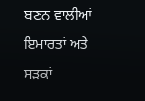ਬਣਨ ਵਾਲੀਆਂ ਇਮਾਰਤਾਂ ਅਤੇ ਸੜਕਾਂ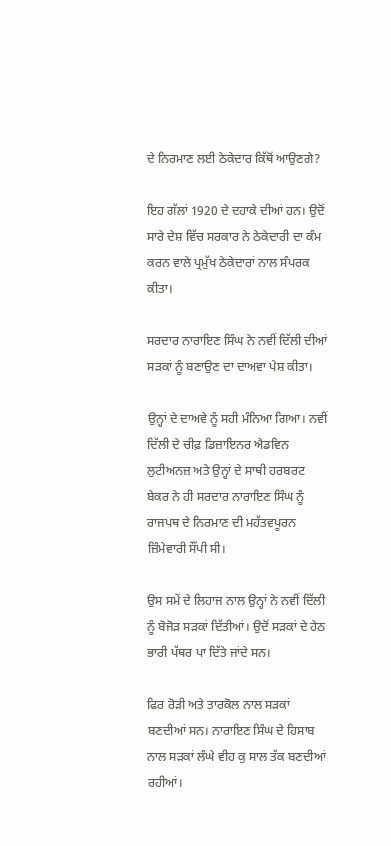ਦੇ ਨਿਰਮਾਣ ਲਈ ਠੇਕੇਦਾਰ ਕਿੱਥੋਂ ਆਉਣਗੇ?

ਇਹ ਗੱਲਾਂ 1920 ਦੇ ਦਹਾਕੇ ਦੀਆਂ ਹਨ। ਉਦੋਂ ਸਾਰੇ ਦੇਸ਼ ਵਿੱਚ ਸਰਕਾਰ ਨੇ ਠੇਕੇਦਾਰੀ ਦਾ ਕੰਮ ਕਰਨ ਵਾਲੇ ਪ੍ਰਮੁੱਖ ਠੇਕੇਦਾਰਾਂ ਨਾਲ ਸੰਪਰਕ ਕੀਤਾ।

ਸਰਦਾਰ ਨਾਰਾਇਣ ਸਿੰਘ ਨੇ ਨਵੀਂ ਦਿੱਲੀ ਦੀਆਂ ਸੜਕਾਂ ਨੂੰ ਬਣਾਉਣ ਦਾ ਦਾਅਵਾ ਪੇਸ਼ ਕੀਤਾ।

ਉਨ੍ਹਾਂ ਦੇ ਦਾਅਵੇ ਨੂੰ ਸਹੀ ਮੰਨਿਆ ਗਿਆ। ਨਵੀਂ ਦਿੱਲੀ ਦੇ ਚੀਫ਼ ਡਿਜ਼ਾਇਨਰ ਐਡਵਿਨ ਲੁਟੀਅਨਜ਼ ਅਤੇ ਉਨ੍ਹਾਂ ਦੇ ਸਾਥੀ ਹਰਬਰਟ ਬੇਕਰ ਨੇ ਹੀ ਸਰਦਾਰ ਨਾਰਾਇਣ ਸਿੰਘ ਨੂੰ ਰਾਜਪਥ ਦੇ ਨਿਰਮਾਣ ਦੀ ਮਹੱਤਵਪੂਰਨ ਜ਼ਿੰਮੇਵਾਰੀ ਸੌਂਪੀ ਸੀ।

ਉਸ ਸਮੇਂ ਦੇ ਲਿਹਾਜ ਨਾਲ ਉਨ੍ਹਾਂ ਨੇ ਨਵੀਂ ਦਿੱਲੀ ਨੂੰ ਬੋਜੋੜ ਸੜਕਾਂ ਦਿੱਤੀਆਂ। ਉਦੋਂ ਸੜਕਾਂ ਦੇ ਹੇਠ ਭਾਰੀ ਪੱਥਰ ਪਾ ਦਿੱਤੇ ਜਾਂਦੇ ਸਨ।

ਫਿਰ ਰੋੜੀ ਅਤੇ ਤਾਰਕੋਲ ਨਾਲ ਸੜਕਾਂ ਬਣਦੀਆਂ ਸਨ। ਨਾਰਾਇਣ ਸਿੰਘ ਦੇ ਹਿਸਾਬ ਨਾਲ ਸੜਕਾਂ ਲੰਘੇ ਵੀਹ ਕੁ ਸਾਲ ਤੱਕ ਬਣਦੀਆਂ ਰਹੀਆਂ।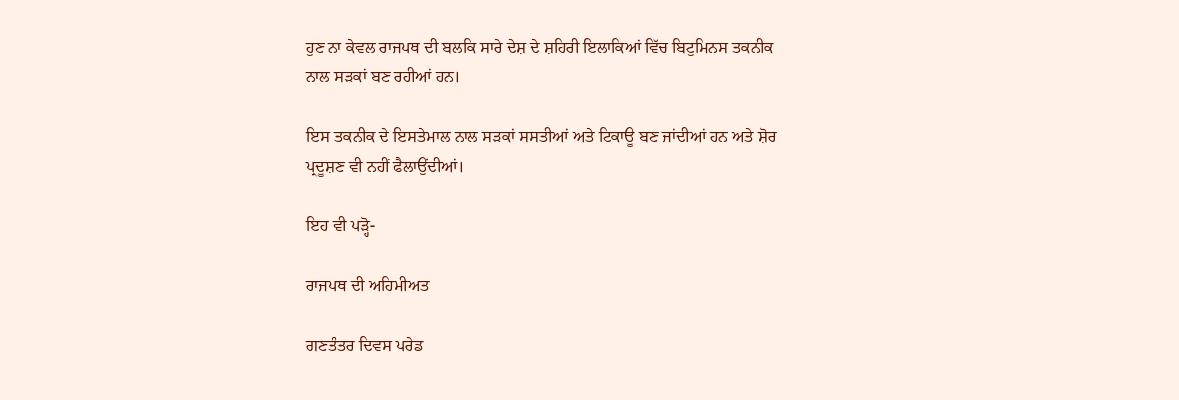ਹੁਣ ਨਾ ਕੇਵਲ ਰਾਜਪਥ ਦੀ ਬਲਕਿ ਸਾਰੇ ਦੇਸ਼ ਦੇ ਸ਼ਹਿਰੀ ਇਲਾਕਿਆਂ ਵਿੱਚ ਬਿਟੁਮਿਨਸ ਤਕਨੀਕ ਨਾਲ ਸੜਕਾਂ ਬਣ ਰਹੀਆਂ ਹਨ।

ਇਸ ਤਕਨੀਕ ਦੇ ਇਸਤੇਮਾਲ ਨਾਲ ਸੜਕਾਂ ਸਸਤੀਆਂ ਅਤੇ ਟਿਕਾਊ ਬਣ ਜਾਂਦੀਆਂ ਹਨ ਅਤੇ ਸ਼ੋਰ ਪ੍ਰਦੂਸ਼ਣ ਵੀ ਨਹੀਂ ਫੈਲਾਉਂਦੀਆਂ।

ਇਹ ਵੀ ਪੜ੍ਹੋ-

ਰਾਜਪਥ ਦੀ ਅਹਿਮੀਅਤ

ਗਣਤੰਤਰ ਦਿਵਸ ਪਰੇਡ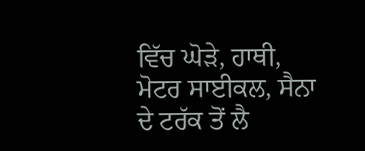ਵਿੱਚ ਘੋੜੇ, ਹਾਥੀ, ਮੋਟਰ ਸਾਈਕਲ, ਸੈਨਾ ਦੇ ਟਰੱਕ ਤੋਂ ਲੈ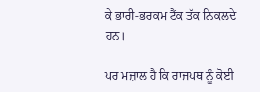ਕੇ ਭਾਰੀ-ਭਰਕਮ ਟੈਂਕ ਤੱਕ ਨਿਕਲਦੇ ਹਨ।

ਪਰ ਮਜ਼ਾਲ ਹੈ ਕਿ ਰਾਜਪਥ ਨੂੰ ਕੋਈ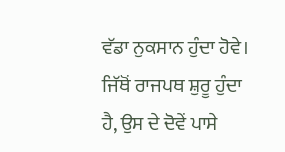ਵੱਡਾ ਨੁਕਸਾਨ ਹੁੰਦਾ ਹੋਵੇ। ਜਿੱਥੋਂ ਰਾਜਪਥ ਸ਼ੁਰੂ ਹੁੰਦਾ ਹੈ, ਉਸ ਦੇ ਦੋਵੇਂ ਪਾਸੇ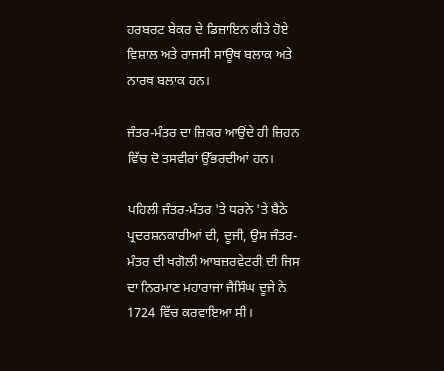ਹਰਬਰਟ ਬੇਕਰ ਦੇ ਡਿਜ਼ਾਇਨ ਕੀਤੇ ਹੋਏ ਵਿਸ਼ਾਲ ਅਤੇ ਰਾਜਸੀ ਸਾਊਥ ਬਲਾਕ ਅਤੇ ਨਾਰਥ ਬਲਾਕ ਹਨ।

ਜੰਤਰ-ਮੰਤਰ ਦਾ ਜ਼ਿਕਰ ਆਉਂਦੇ ਹੀ ਜ਼ਿਹਨ ਵਿੱਚ ਦੋ ਤਸਵੀਰਾਂ ਉੱਭਰਦੀਆਂ ਹਨ।

ਪਹਿਲੀ ਜੰਤਰ-ਮੰਤਰ 'ਤੇ ਧਰਨੇ 'ਤੇ ਬੈਠੇ ਪ੍ਰਦਰਸ਼ਨਕਾਰੀਆਂ ਦੀ, ਦੂਜੀ, ਉਸ ਜੰਤਰ-ਮੰਤਰ ਦੀ ਖਗੋਲੀ ਆਬਜ਼ਰਵੇਟਰੀ ਦੀ ਜਿਸ ਦਾ ਨਿਰਮਾਣ ਮਹਾਰਾਜਾ ਜੈਸਿੰਘ ਦੂਜੇ ਨੇ 1724 ਵਿੱਚ ਕਰਵਾਇਆ ਸੀ।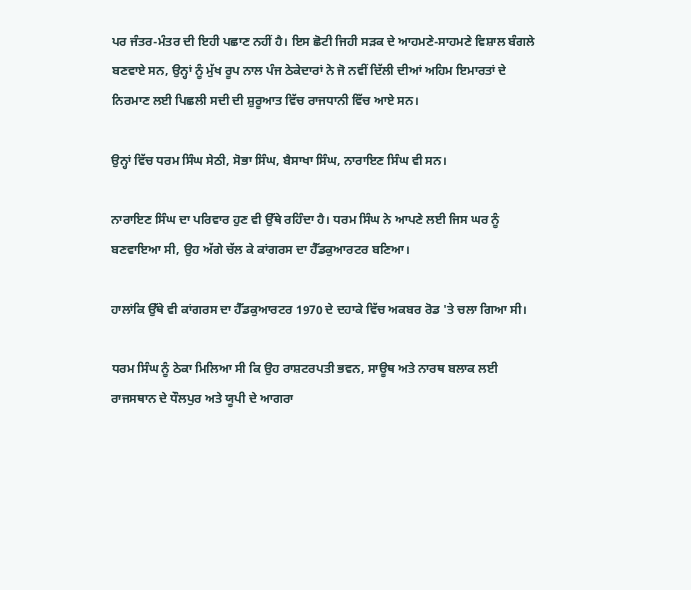ਪਰ ਜੰਤਰ-ਮੰਤਰ ਦੀ ਇਹੀ ਪਛਾਣ ਨਹੀਂ ਹੈ। ਇਸ ਛੋਟੀ ਜਿਹੀ ਸੜਕ ਦੇ ਆਹਮਣੇ-ਸਾਹਮਣੇ ਵਿਸ਼ਾਲ ਬੰਗਲੇ ਬਣਵਾਏ ਸਨ, ਉਨ੍ਹਾਂ ਨੂੰ ਮੁੱਖ ਰੂਪ ਨਾਲ ਪੰਜ ਠੇਕੇਦਾਰਾਂ ਨੇ ਜੋ ਨਵੀਂ ਦਿੱਲੀ ਦੀਆਂ ਅਹਿਮ ਇਮਾਰਤਾਂ ਦੇ ਨਿਰਮਾਣ ਲਈ ਪਿਛਲੀ ਸਦੀ ਦੀ ਸ਼ੁਰੂਆਤ ਵਿੱਚ ਰਾਜਧਾਨੀ ਵਿੱਚ ਆਏ ਸਨ।

ਉਨ੍ਹਾਂ ਵਿੱਚ ਧਰਮ ਸਿੰਘ ਸੇਠੀ, ਸੋਭਾ ਸਿੰਘ, ਬੈਸਾਖਾ ਸਿੰਘ, ਨਾਰਾਇਣ ਸਿੰਘ ਵੀ ਸਨ।

ਨਾਰਾਇਣ ਸਿੰਘ ਦਾ ਪਰਿਵਾਰ ਹੁਣ ਵੀ ਉੱਥੇ ਰਹਿੰਦਾ ਹੈ। ਧਰਮ ਸਿੰਘ ਨੇ ਆਪਣੇ ਲਈ ਜਿਸ ਘਰ ਨੂੰ ਬਣਵਾਇਆ ਸੀ, ਉਹ ਅੱਗੇ ਚੱਲ ਕੇ ਕਾਂਗਰਸ ਦਾ ਹੈੱਡਕੁਆਰਟਰ ਬਣਿਆ।

ਹਾਲਾਂਕਿ ਉੱਥੇ ਵੀ ਕਾਂਗਰਸ ਦਾ ਹੈੱਡਕੁਆਰਟਰ 1970 ਦੇ ਦਹਾਕੇ ਵਿੱਚ ਅਕਬਰ ਰੋਡ 'ਤੇ ਚਲਾ ਗਿਆ ਸੀ।

ਧਰਮ ਸਿੰਘ ਨੂੰ ਠੇਕਾ ਮਿਲਿਆ ਸੀ ਕਿ ਉਹ ਰਾਸ਼ਟਰਪਤੀ ਭਵਨ, ਸਾਊਥ ਅਤੇ ਨਾਰਥ ਬਲਾਕ ਲਈ ਰਾਜਸਥਾਨ ਦੇ ਧੌਲਪੁਰ ਅਤੇ ਯੂਪੀ ਦੇ ਆਗਰਾ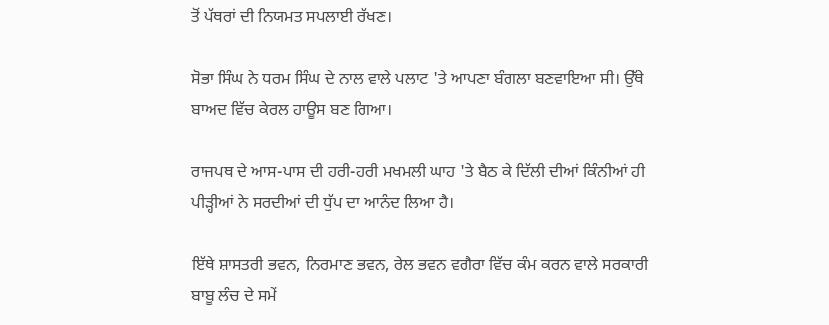ਤੋਂ ਪੱਥਰਾਂ ਦੀ ਨਿਯਮਤ ਸਪਲਾਈ ਰੱਖਣ।

ਸੋਭਾ ਸਿੰਘ ਨੇ ਧਰਮ ਸਿੰਘ ਦੇ ਨਾਲ ਵਾਲੇ ਪਲਾਟ 'ਤੇ ਆਪਣਾ ਬੰਗਲਾ ਬਣਵਾਇਆ ਸੀ। ਉੱਥੇ ਬਾਅਦ ਵਿੱਚ ਕੇਰਲ ਹਾਊਸ ਬਣ ਗਿਆ।

ਰਾਜਪਥ ਦੇ ਆਸ-ਪਾਸ ਦੀ ਹਰੀ-ਹਰੀ ਮਖਮਲੀ ਘਾਹ 'ਤੇ ਬੈਠ ਕੇ ਦਿੱਲੀ ਦੀਆਂ ਕਿੰਨੀਆਂ ਹੀ ਪੀੜ੍ਹੀਆਂ ਨੇ ਸਰਦੀਆਂ ਦੀ ਧੁੱਪ ਦਾ ਆਨੰਦ ਲਿਆ ਹੈ।

ਇੱਥੇ ਸ਼ਾਸਤਰੀ ਭਵਨ, ਨਿਰਮਾਣ ਭਵਨ, ਰੇਲ ਭਵਨ ਵਗੈਰਾ ਵਿੱਚ ਕੰਮ ਕਰਨ ਵਾਲੇ ਸਰਕਾਰੀ ਬਾਬੂ ਲੰਚ ਦੇ ਸਮੇਂ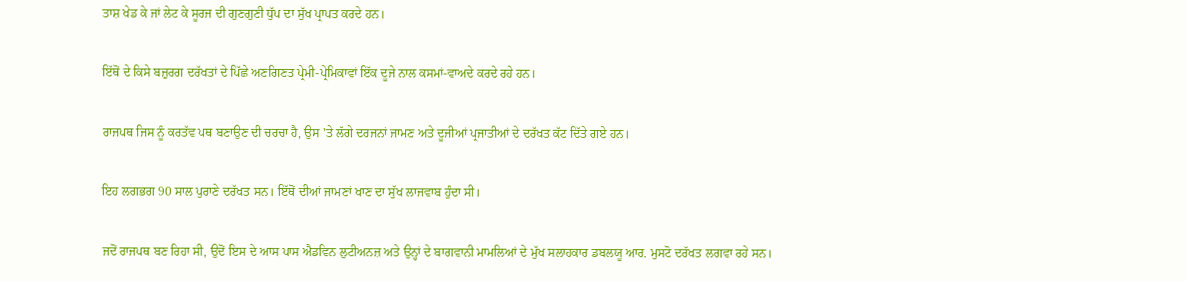ਤਾਸ਼ ਖੇਡ ਕੇ ਜਾਂ ਲੇਟ ਕੇ ਸੂਰਜ ਦੀ ਗੁਣਗੁਣੀ ਧੁੱਪ ਦਾ ਸੁੱਖ ਪ੍ਰਾਪਤ ਕਰਦੇ ਹਨ।

ਇੱਥੋਂ ਦੇ ਕਿਸੇ ਬਜ਼ੁਰਗ ਦਰੱਖਤਾਂ ਦੇ ਪਿੱਛੇ ਅਣਗਿਣਤ ਪ੍ਰੇਮੀ-ਪ੍ਰੇਮਿਕਾਵਾਂ ਇੱਕ ਦੂਜੇ ਨਾਲ ਕਸਮਾਂ-ਵਾਅਦੇ ਕਰਦੇ ਰਹੇ ਹਨ।

ਰਾਜਪਥ ਜਿਸ ਨੂੰ ਕਰਤੱਵ ਪਥ ਬਣਾਉਣ ਦੀ ਚਰਚਾ ਹੈ, ਉਸ 'ਤੇ ਲੱਗੇ ਦਰਜਨਾਂ ਜਾਮਣ ਅਤੇ ਦੂਜੀਆਂ ਪ੍ਰਜਾਤੀਆਂ ਦੇ ਦਰੱਖਤ ਕੱਟ ਦਿੱਤੇ ਗਏ ਹਨ।

ਇਹ ਲਗਭਗ 90 ਸਾਲ ਪੁਰਾਣੇ ਦਰੱਖਤ ਸਨ। ਇੱਥੋਂ ਦੀਆਂ ਜਾਮਣਾਂ ਖਾਣ ਦਾ ਸੁੱਖ ਲਾਜਵਾਬ ਹੁੰਦਾ ਸੀ।

ਜਦੋਂ ਰਾਜਪਥ ਬਣ ਰਿਹਾ ਸੀ, ਉਦੋਂ ਇਸ ਦੇ ਆਸ ਪਾਸ ਐਡਵਿਨ ਲੁਟੀਅਨਜ਼ ਅਤੇ ਉਨ੍ਹਾਂ ਦੇ ਬਾਗਵਾਨੀ ਮਾਮਲਿਆਂ ਦੇ ਮੁੱਖ ਸਲਾਹਕਾਰ ਡਬਲਯੂ ਆਰ. ਮੁਸਟੋ ਦਰੱਖਤ ਲਗਵਾ ਰਹੇ ਸਨ।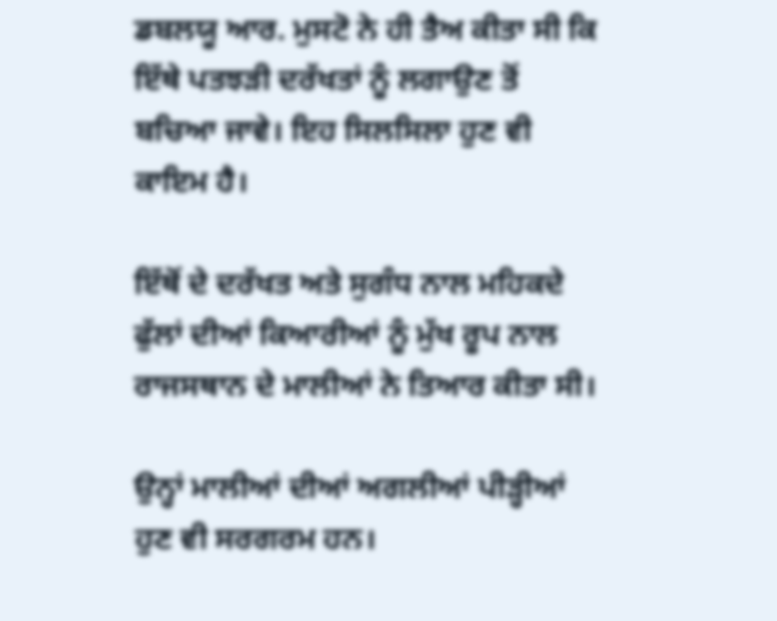ਡਬਲਯੂ ਆਰ. ਮੁਸਟੋ ਨੇ ਹੀ ਤੈਅ ਕੀਤਾ ਸੀ ਕਿ ਇੱਥੇ ਪਤਝੜੀ ਦਰੱਖਤਾਂ ਨੂੰ ਲਗਾਉਣ ਤੋਂ ਬਚਿਆ ਜਾਵੇ। ਇਹ ਸਿਲਸਿਲਾ ਹੁਣ ਵੀ ਕਾਇਮ ਹੈ।

ਇੱਥੋਂ ਦੇ ਦਰੱਖਤ ਅਤੇ ਸੁਗੰਧ ਨਾਲ ਮਹਿਕਦੇ ਫੁੱਲਾਂ ਦੀਆਂ ਕਿਆਰੀਆਂ ਨੂੰ ਮੁੱਖ ਰੂਪ ਨਾਲ ਰਾਜਸਥਾਨ ਦੇ ਮਾਲੀਆਂ ਨੇ ਤਿਆਰ ਕੀਤਾ ਸੀ।

ਉਨ੍ਹਾਂ ਮਾਲੀਆਂ ਦੀਆਂ ਅਗਲੀਆਂ ਪੀੜ੍ਹੀਆਂ ਹੁਣ ਵੀ ਸਰਗਰਮ ਹਨ।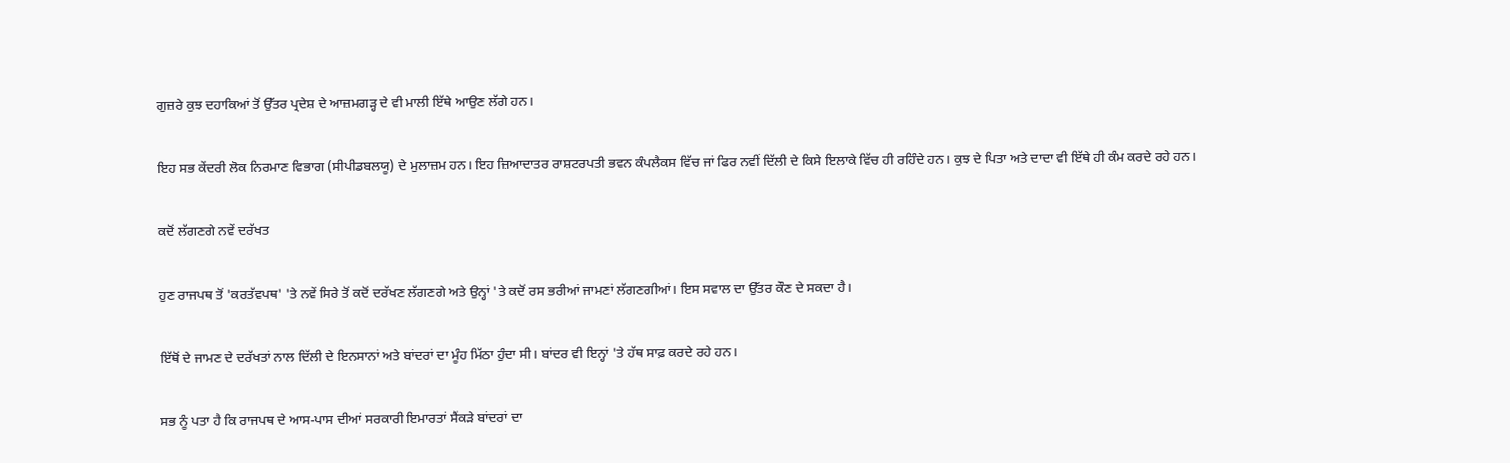ਗੁਜ਼ਰੇ ਕੁਝ ਦਹਾਕਿਆਂ ਤੋਂ ਉੱਤਰ ਪ੍ਰਦੇਸ਼ ਦੇ ਆਜ਼ਮਗੜ੍ਹ ਦੇ ਵੀ ਮਾਲੀ ਇੱਥੇ ਆਉਣ ਲੱਗੇ ਹਨ।

ਇਹ ਸਭ ਕੇਂਦਰੀ ਲੋਕ ਨਿਰਮਾਣ ਵਿਭਾਗ (ਸੀਪੀਡਬਲਯੂ) ਦੇ ਮੁਲਾਜ਼ਮ ਹਨ। ਇਹ ਜ਼ਿਆਦਾਤਰ ਰਾਸ਼ਟਰਪਤੀ ਭਵਨ ਕੰਪਲੈਕਸ ਵਿੱਚ ਜਾਂ ਫਿਰ ਨਵੀਂ ਦਿੱਲੀ ਦੇ ਕਿਸੇ ਇਲਾਕੇ ਵਿੱਚ ਹੀ ਰਹਿੰਦੇ ਹਨ। ਕੁਝ ਦੇ ਪਿਤਾ ਅਤੇ ਦਾਦਾ ਵੀ ਇੱਥੇ ਹੀ ਕੰਮ ਕਰਦੇ ਰਹੇ ਹਨ।

ਕਦੋਂ ਲੱਗਣਗੇ ਨਵੇਂ ਦਰੱਖਤ

ਹੁਣ ਰਾਜਪਥ ਤੋਂ 'ਕਰਤੱਵਪਥ' 'ਤੇ ਨਵੇਂ ਸਿਰੇ ਤੋਂ ਕਦੋਂ ਦਰੱਖਣ ਲੱਗਣਗੇ ਅਤੇ ਉਨ੍ਹਾਂ 'ਤੇ ਕਦੋਂ ਰਸ ਭਰੀਆਂ ਜਾਮਣਾਂ ਲੱਗਣਗੀਆਂ। ਇਸ ਸਵਾਲ ਦਾ ਉੱਤਰ ਕੌਣ ਦੇ ਸਕਦਾ ਹੈ।

ਇੱਥੋਂ ਦੇ ਜਾਮਣ ਦੇ ਦਰੱਖਤਾਂ ਨਾਲ ਦਿੱਲੀ ਦੇ ਇਨਸਾਨਾਂ ਅਤੇ ਬਾਂਦਰਾਂ ਦਾ ਮੂੰਹ ਮਿੱਠਾ ਹੁੰਦਾ ਸੀ। ਬਾਂਦਰ ਵੀ ਇਨ੍ਹਾਂ 'ਤੇ ਹੱਥ ਸਾਫ਼ ਕਰਦੇ ਰਹੇ ਹਨ।

ਸਭ ਨੂੰ ਪਤਾ ਹੈ ਕਿ ਰਾਜਪਥ ਦੇ ਆਸ-ਪਾਸ ਦੀਆਂ ਸਰਕਾਰੀ ਇਮਾਰਤਾਂ ਸੈਂਕੜੇ ਬਾਂਦਰਾਂ ਦਾ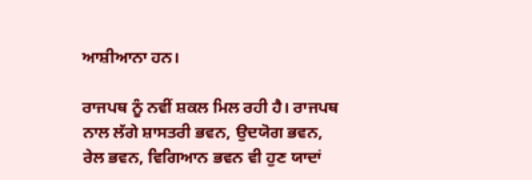ਆਸ਼ੀਆਨਾ ਹਨ।

ਰਾਜਪਥ ਨੂੰ ਨਵੀਂ ਸ਼ਕਲ ਮਿਲ ਰਹੀ ਹੈ। ਰਾਜਪਥ ਨਾਲ ਲੱਗੇ ਸ਼ਾਸਤਰੀ ਭਵਨ, ਉਦਯੋਗ ਭਵਨ, ਰੇਲ ਭਵਨ, ਵਿਗਿਆਨ ਭਵਨ ਵੀ ਹੁਣ ਯਾਦਾਂ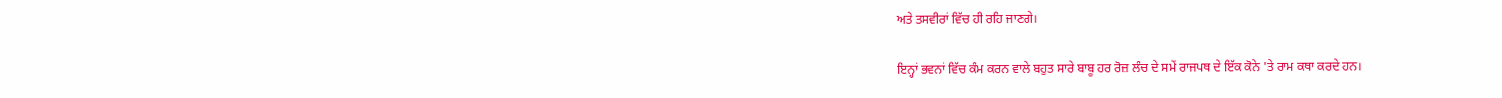ਅਤੇ ਤਸਵੀਰਾਂ ਵਿੱਚ ਹੀ ਰਹਿ ਜਾਣਗੇ।

ਇਨ੍ਹਾਂ ਭਵਨਾਂ ਵਿੱਚ ਕੰਮ ਕਰਨ ਵਾਲੇ ਬਹੁਤ ਸਾਰੇ ਬਾਬੂ ਹਰ ਰੋਜ਼ ਲੰਚ ਦੇ ਸਮੇਂ ਰਾਜਪਥ ਦੇ ਇੱਕ ਕੋਨੇ 'ਤੇ ਰਾਮ ਕਥਾ ਕਰਦੇ ਹਨ।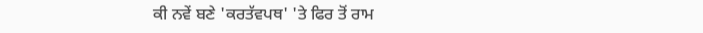ਕੀ ਨਵੇਂ ਬਣੇ 'ਕਰਤੱਵਪਥ' 'ਤੇ ਫਿਰ ਤੋਂ ਰਾਮ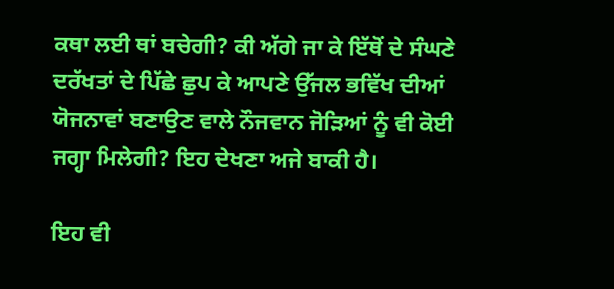ਕਥਾ ਲਈ ਥਾਂ ਬਚੇਗੀ? ਕੀ ਅੱਗੇ ਜਾ ਕੇ ਇੱਥੋਂ ਦੇ ਸੰਘਣੇ ਦਰੱਖਤਾਂ ਦੇ ਪਿੱਛੇ ਛੁਪ ਕੇ ਆਪਣੇ ਉੱਜਲ ਭਵਿੱਖ ਦੀਆਂ ਯੋਜਨਾਵਾਂ ਬਣਾਉਣ ਵਾਲੇ ਨੌਜਵਾਨ ਜੋੜਿਆਂ ਨੂੰ ਵੀ ਕੋਈ ਜਗ੍ਹਾ ਮਿਲੇਗੀ? ਇਹ ਦੇਖਣਾ ਅਜੇ ਬਾਕੀ ਹੈ।

ਇਹ ਵੀ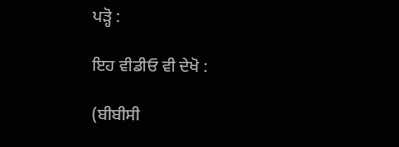ਪੜ੍ਹੋ :

ਇਹ ਵੀਡੀਓ ਵੀ ਦੇਖੋ :

(ਬੀਬੀਸੀ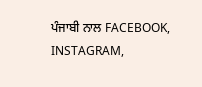ਪੰਜਾਬੀ ਨਾਲ FACEBOOK, INSTAGRAM,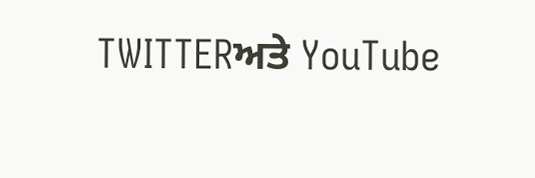TWITTERਅਤੇ YouTube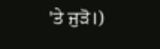'ਤੇ ਜੁੜੋ।)